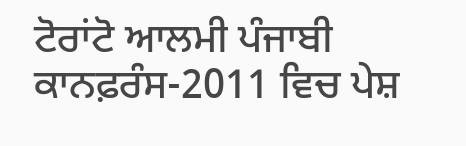ਟੋਰਾਂਟੋ ਆਲਮੀ ਪੰਜਾਬੀ ਕਾਨਫ਼ਰੰਸ-2011 ਵਿਚ ਪੇਸ਼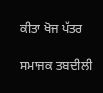ਕੀਤਾ ਖੋਜ ਪੱਤਰ

ਸਮਾਜਕ ਤਬਦੀਲੀ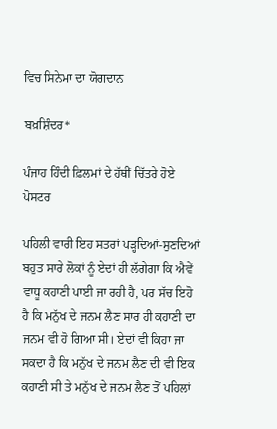ਵਿਚ ਸਿਨੇਮਾ ਦਾ ਯੋਗਦਾਨ

ਬਖ਼ਸ਼ਿੰਦਰ*

ਪੰਜਾਹ ਹਿੰਦੀ ਫ਼ਿਲਮਾਂ ਦੇ ਹੱਥੀਂ ਚਿੱਤਰੇ ਹੋਏ ਪੋਸਟਰ

ਪਹਿਲੀ ਵਾਰੀ ਇਹ ਸਤਰਾਂ ਪੜ੍ਹਦਿਆਂ-ਸੁਣਦਿਆਂ ਬਹੁਤ ਸਾਰੇ ਲੋਕਾਂ ਨੂੰ ਏਦਾਂ ਹੀ ਲੱਗੇਗਾ ਕਿ ਐਵੇਂ ਵਾਧੂ ਕਹਾਣੀ ਪਾਈ ਜਾ ਰਹੀ ਹੈ, ਪਰ ਸੱਚ ਇਹੋ ਹੈ ਕਿ ਮਨੁੱਖ ਦੇ ਜਨਮ ਲੈਣ ਸਾਰ ਹੀ ਕਹਾਣੀ ਦਾ ਜਨਮ ਵੀ ਹੋ ਗਿਆ ਸੀ। ਏਦਾਂ ਵੀ ਕਿਹਾ ਜਾ ਸਕਦਾ ਹੈ ਕਿ ਮਨੁੱਖ ਦੇ ਜਨਮ ਲੈਣ ਦੀ ਵੀ ਇਕ ਕਹਾਣੀ ਸੀ ਤੇ ਮਨੁੱਖ ਦੇ ਜਨਮ ਲੈਣ ਤੋਂ ਪਹਿਲਾਂ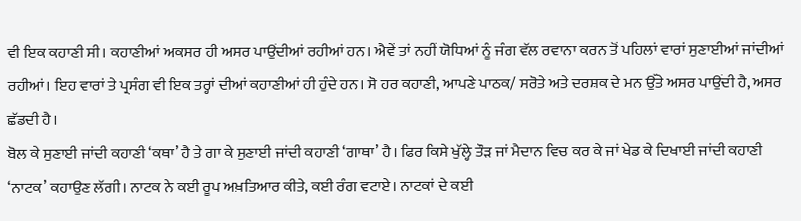ਵੀ ਇਕ ਕਹਾਣੀ ਸੀ। ਕਹਾਣੀਆਂ ਅਕਸਰ ਹੀ ਅਸਰ ਪਾਉਂਦੀਆਂ ਰਹੀਆਂ ਹਨ। ਐਵੇਂ ਤਾਂ ਨਹੀਂ ਯੋਧਿਆਂ ਨੂੰ ਜੰਗ ਵੱਲ ਰਵਾਨਾ ਕਰਨ ਤੋਂ ਪਹਿਲਾਂ ਵਾਰਾਂ ਸੁਣਾਈਆਂ ਜਾਂਦੀਆਂ ਰਹੀਆਂ। ਇਹ ਵਾਰਾਂ ਤੇ ਪ੍ਰਸੰਗ ਵੀ ਇਕ ਤਰ੍ਹਾਂ ਦੀਆਂ ਕਹਾਣੀਆਂ ਹੀ ਹੁੰਦੇ ਹਨ। ਸੋ ਹਰ ਕਹਾਣੀ, ਆਪਣੇ ਪਾਠਕ/ ਸਰੋਤੇ ਅਤੇ ਦਰਸ਼ਕ ਦੇ ਮਨ ਉੱਤੇ ਅਸਰ ਪਾਉਂਦੀ ਹੈ, ਅਸਰ ਛੱਡਦੀ ਹੈ।
ਬੋਲ ਕੇ ਸੁਣਾਈ ਜਾਂਦੀ ਕਹਾਣੀ ‘ਕਥਾ’ ਹੈ ਤੇ ਗਾ ਕੇ ਸੁਣਾਈ ਜਾਂਦੀ ਕਹਾਣੀ ‘ਗਾਥਾ’ ਹੈ। ਫਿਰ ਕਿਸੇ ਖੁੱਲ੍ਹੇ ਤੌੜ ਜਾਂ ਮੈਦਾਨ ਵਿਚ ਕਰ ਕੇ ਜਾਂ ਖੇਡ ਕੇ ਦਿਖਾਈ ਜਾਂਦੀ ਕਹਾਣੀ ‘ਨਾਟਕ’ ਕਹਾਉਣ ਲੱਗੀ। ਨਾਟਕ ਨੇ ਕਈ ਰੂਪ ਅਖ਼ਤਿਆਰ ਕੀਤੇ, ਕਈ ਰੰਗ ਵਟਾਏ। ਨਾਟਕਾਂ ਦੇ ਕਈ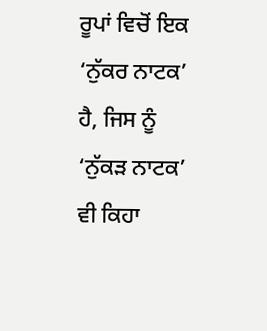ਰੂਪਾਂ ਵਿਚੋਂ ਇਕ ‘ਨੁੱਕਰ ਨਾਟਕ’ ਹੈ, ਜਿਸ ਨੂੰ ‘ਨੁੱਕੜ ਨਾਟਕ’ ਵੀ ਕਿਹਾ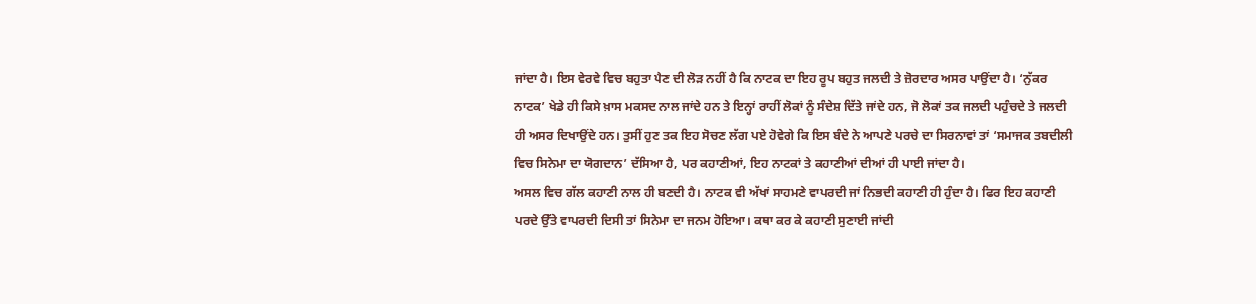ਜਾਂਦਾ ਹੈ। ਇਸ ਵੇਰਵੇ ਵਿਚ ਬਹੁਤਾ ਪੈਣ ਦੀ ਲੋੜ ਨਹੀਂ ਹੈ ਕਿ ਨਾਟਕ ਦਾ ਇਹ ਰੂਪ ਬਹੁਤ ਜਲਦੀ ਤੇ ਜ਼ੋਰਦਾਰ ਅਸਰ ਪਾਉਂਦਾ ਹੈ। ‘ਨੁੱਕਰ ਨਾਟਕ’ ਖੇਡੇ ਹੀ ਕਿਸੇ ਖ਼ਾਸ ਮਕਸਦ ਨਾਲ ਜਾਂਦੇ ਹਨ ਤੇ ਇਨ੍ਹਾਂ ਰਾਹੀਂ ਲੋਕਾਂ ਨੂੰ ਸੰਦੇਸ਼ ਦਿੱਤੇ ਜਾਂਦੇ ਹਨ, ਜੋ ਲੋਕਾਂ ਤਕ ਜਲਦੀ ਪਹੁੰਚਦੇ ਤੇ ਜਲਦੀ ਹੀ ਅਸਰ ਦਿਖਾਉਂਦੇ ਹਨ। ਤੁਸੀਂ ਹੁਣ ਤਕ ਇਹ ਸੋਚਣ ਲੱਗ ਪਏ ਹੋਵੇਗੇ ਕਿ ਇਸ ਬੰਦੇ ਨੇ ਆਪਣੇ ਪਰਚੇ ਦਾ ਸਿਰਨਾਵਾਂ ਤਾਂ ‘ਸਮਾਜਕ ਤਬਦੀਲੀ ਵਿਚ ਸਿਨੇਮਾ ਦਾ ਯੋਗਦਾਨ’ ਦੱਸਿਆ ਹੈ, ਪਰ ਕਹਾਣੀਆਂ, ਇਹ ਨਾਟਕਾਂ ਤੇ ਕਹਾਣੀਆਂ ਦੀਆਂ ਹੀ ਪਾਈ ਜਾਂਦਾ ਹੈ।
ਅਸਲ ਵਿਚ ਗੱਲ ਕਹਾਣੀ ਨਾਲ ਹੀ ਬਣਦੀ ਹੈ। ਨਾਟਕ ਵੀ ਅੱਖਾਂ ਸਾਹਮਣੇ ਵਾਪਰਦੀ ਜਾਂ ਨਿਭਦੀ ਕਹਾਣੀ ਹੀ ਹੁੰਦਾ ਹੈ। ਫਿਰ ਇਹ ਕਹਾਣੀ ਪਰਦੇ ਉੱਤੇ ਵਾਪਰਦੀ ਦਿਸੀ ਤਾਂ ਸਿਨੇਮਾ ਦਾ ਜਨਮ ਹੋਇਆ। ਕਥਾ ਕਰ ਕੇ ਕਹਾਣੀ ਸੁਣਾਈ ਜਾਂਦੀ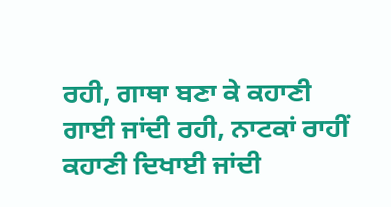ਰਹੀ, ਗਾਥਾ ਬਣਾ ਕੇ ਕਹਾਣੀ ਗਾਈ ਜਾਂਦੀ ਰਹੀ, ਨਾਟਕਾਂ ਰਾਹੀਂ ਕਹਾਣੀ ਦਿਖਾਈ ਜਾਂਦੀ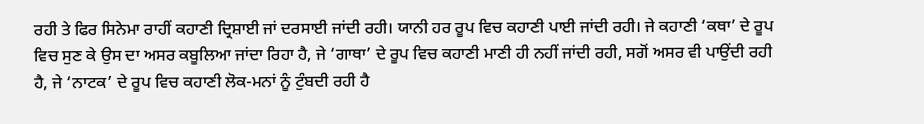ਰਹੀ ਤੇ ਫਿਰ ਸਿਨੇਮਾ ਰਾਹੀਂ ਕਹਾਣੀ ਦ੍ਰਿਸ਼ਾਈ ਜਾਂ ਦਰਸਾਈ ਜਾਂਦੀ ਰਹੀ। ਯਾਨੀ ਹਰ ਰੂਪ ਵਿਚ ਕਹਾਣੀ ਪਾਈ ਜਾਂਦੀ ਰਹੀ। ਜੇ ਕਹਾਣੀ ‘ਕਥਾ’ ਦੇ ਰੂਪ ਵਿਚ ਸੁਣ ਕੇ ਉਸ ਦਾ ਅਸਰ ਕਬੂਲਿਆ ਜਾਂਦਾ ਰਿਹਾ ਹੈ, ਜੇ ‘ਗਾਥਾ’ ਦੇ ਰੂਪ ਵਿਚ ਕਹਾਣੀ ਮਾਣੀ ਹੀ ਨਹੀਂ ਜਾਂਦੀ ਰਹੀ, ਸਗੋਂ ਅਸਰ ਵੀ ਪਾਉਂਦੀ ਰਹੀ ਹੈ, ਜੇ ‘ਨਾਟਕ’ ਦੇ ਰੂਪ ਵਿਚ ਕਹਾਣੀ ਲੋਕ-ਮਨਾਂ ਨੂੰ ਟੁੰਬਦੀ ਰਹੀ ਹੈ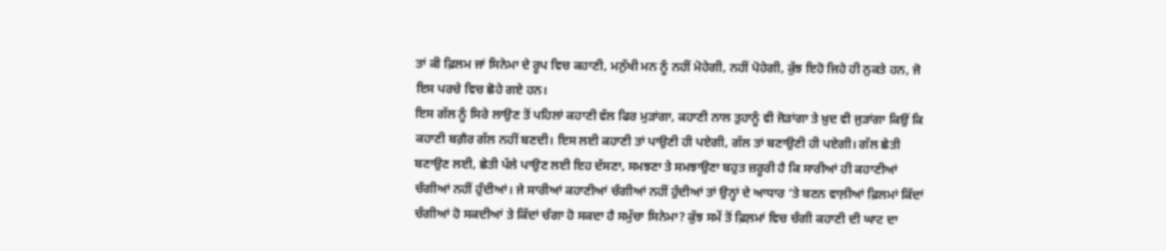ਤਾਂ ਕੀ ਫ਼ਿਲਮ ਜਾਂ ਸਿਨੇਮਾ ਦੇ ਰੂਪ ਵਿਚ ਕਹਾਣੀ, ਮਨੁੱਖੀ ਮਨ ਨੂੰ ਨਹੀਂ ਮੋਹੇਗੀ, ਨਹੀਂ ਪੋਹੇਗੀ, ਕੁੱਝ ਇਹੋ ਜਿਹੇ ਹੀ ਨੁਕਤੇ ਹਨ, ਜੋ ਇਸ ਪਰਚੇ ਵਿਚ ਛੋਹੇ ਗਏ ਹਨ।
ਇਸ ਗੱਲ ਨੂੰ ਸਿਰੇ ਲਾਉਣ ਤੋਂ ਪਹਿਲਾਂ ਕਹਾਣੀ ਵੱਲ ਫਿਰ ਮੁੜਾਂਗਾ, ਕਹਾਣੀ ਨਾਲ ਤੁਹਾਨੂੰ ਵੀ ਜੋੜਾਂਗਾ ਤੇ ਖ਼ੁਦ ਵੀ ਜੁੜਾਂਗਾ ਕਿਉਂ ਕਿ ਕਹਾਣੀ ਬਗ਼ੈਰ ਗੱਲ ਨਹੀਂ ਬਣਦੀ। ਇਸ ਲਈ ਕਹਾਣੀ ਤਾਂ ਪਾਉਣੀ ਹੀ ਪਏਗੀ, ਗੱਲ ਤਾਂ ਬਣਾਉਣੀ ਹੀ ਪਏਗੀ। ਗੱਲ ਛੇਤੀ ਬਣਾਉਣ ਲਈ, ਛੇਤੀ ਪੱਲੇ ਪਾਉਣ ਲਈ ਇਹ ਦੱਸਣਾ, ਸਮਝਣਾ ਤੇ ਸਮਝਾਉਣਾ ਬਹੁਤ ਜ਼ਰੂਰੀ ਹੈ ਕਿ ਸਾਰੀਆਂ ਹੀ ਕਹਾਣੀਆਂ ਚੰਗੀਆਂ ਨਹੀਂ ਹੁੰਦੀਆਂ। ਜੇ ਸਾਰੀਆਂ ਕਹਾਣੀਆਂ ਚੰਗੀਆਂ ਨਹੀਂ ਹੁੰਦੀਆਂ ਤਾਂ ਉਨ੍ਹਾਂ ਦੇ ਆਧਾਰ ’ਤੇ ਬਣਨ ਵਾਲ਼ੀਆਂ ਫ਼ਿਲਮਾਂ ਕਿੱਦਾਂ ਚੰਗੀਆਂ ਹੋ ਸਕਦੀਆਂ ਤੇ ਕਿੱਦਾਂ ਚੰਗਾ ਹੋ ਸਕਦਾ ਹੈ ਸਮੁੱਚਾ ਸਿਨੇਮਾ? ਕੁੱਝ ਸਮੇਂ ਤੋਂ ਫ਼ਿਲ਼ਮਾਂ ਵਿਚ ਚੰਗੀ ਕਹਾਣੀ ਦੀ ਘਾਟ ਦਾ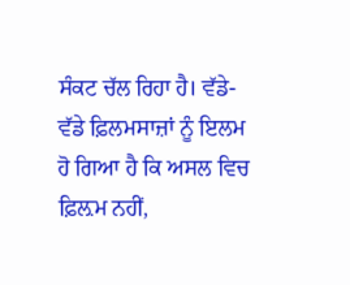ਸੰਕਟ ਚੱਲ ਰਿਹਾ ਹੈ। ਵੱਡੇ-ਵੱਡੇ ਫ਼ਿਲਮਸਾਜ਼ਾਂ ਨੂੰ ਇਲਮ ਹੋ ਗਿਆ ਹੈ ਕਿ ਅਸਲ ਵਿਚ ਫ਼ਿਲ਼ਮ ਨਹੀਂ,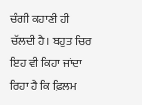ਚੰਗੀ ਕਹਾਣੀ ਹੀ ਚੱਲਦੀ ਹੈ। ਬਹੁਤ ਚਿਰ ਇਹ ਵੀ ਕਿਹਾ ਜਾਂਦਾ ਰਿਹਾ ਹੈ ਕਿ ਫ਼ਿਲਮ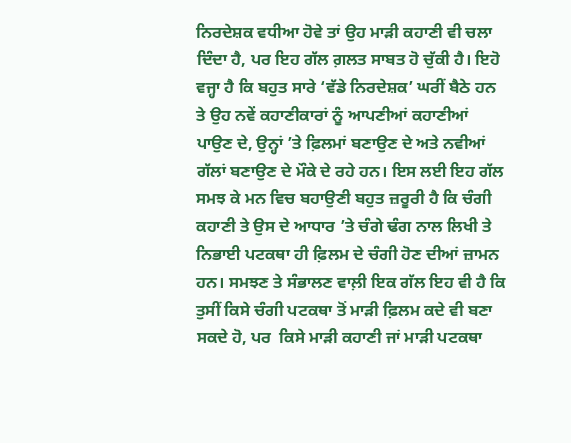ਨਿਰਦੇਸ਼ਕ ਵਧੀਆ ਹੋਵੇ ਤਾਂ ਉਹ ਮਾੜੀ ਕਹਾਣੀ ਵੀ ਚਲਾ ਦਿੰਦਾ ਹੈ, ਪਰ ਇਹ ਗੱਲ ਗ਼ਲਤ ਸਾਬਤ ਹੋ ਚੁੱਕੀ ਹੈ। ਇਹੋ ਵਜ੍ਹਾ ਹੈ ਕਿ ਬਹੁਤ ਸਾਰੇ ‘ਵੱਡੇ ਨਿਰਦੇਸ਼ਕ’ ਘਰੀਂ ਬੈਠੇ ਹਨ ਤੇ ਉਹ ਨਵੇਂ ਕਹਾਣੀਕਾਰਾਂ ਨੂੰ ਆਪਣੀਆਂ ਕਹਾਣੀਆਂ ਪਾਉਣ ਦੇ, ਉਨ੍ਹਾਂ ’ਤੇ ਫ਼ਿਲਮਾਂ ਬਣਾਉਣ ਦੇ ਅਤੇ ਨਵੀਆਂ ਗੱਲਾਂ ਬਣਾਉਣ ਦੇ ਮੌਕੇ ਦੇ ਰਹੇ ਹਨ। ਇਸ ਲਈ ਇਹ ਗੱਲ ਸਮਝ ਕੇ ਮਨ ਵਿਚ ਬਹਾਉਣੀ ਬਹੁਤ ਜ਼ਰੂਰੀ ਹੈ ਕਿ ਚੰਗੀ ਕਹਾਣੀ ਤੇ ਉਸ ਦੇ ਆਧਾਰ ’ਤੇ ਚੰਗੇ ਢੰਗ ਨਾਲ ਲਿਖੀ ਤੇ ਨਿਭਾਈ ਪਟਕਥਾ ਹੀ ਫ਼ਿਲਮ ਦੇ ਚੰਗੀ ਹੋਣ ਦੀਆਂ ਜ਼ਾਮਨ ਹਨ। ਸਮਝਣ ਤੇ ਸੰਭਾਲਣ ਵਾਲ਼ੀ ਇਕ ਗੱਲ ਇਹ ਵੀ ਹੈ ਕਿ ਤੁਸੀਂ ਕਿਸੇ ਚੰਗੀ ਪਟਕਥਾ ਤੋਂ ਮਾੜੀ ਫ਼ਿਲਮ ਕਦੇ ਵੀ ਬਣਾ ਸਕਦੇ ਹੋ, ਪਰ  ਕਿਸੇ ਮਾੜੀ ਕਹਾਣੀ ਜਾਂ ਮਾੜੀ ਪਟਕਥਾ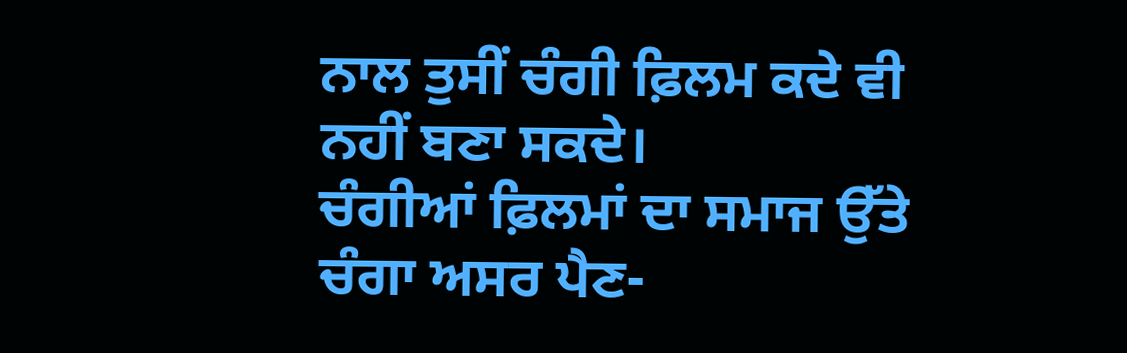ਨਾਲ ਤੁਸੀਂ ਚੰਗੀ ਫ਼ਿਲਮ ਕਦੇ ਵੀ ਨਹੀਂ ਬਣਾ ਸਕਦੇ।
ਚੰਗੀਆਂ ਫ਼ਿਲਮਾਂ ਦਾ ਸਮਾਜ ਉੱਤੇ ਚੰਗਾ ਅਸਰ ਪੈਣ-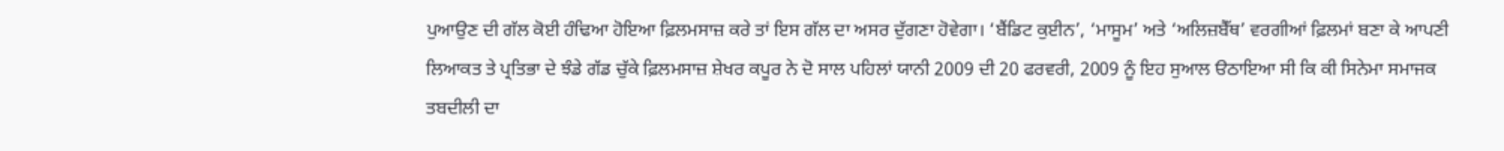ਪੁਆਉਣ ਦੀ ਗੱਲ ਕੋਈ ਹੰਢਿਆ ਹੋਇਆ ਫ਼ਿਲਮਸਾਜ਼ ਕਰੇ ਤਾਂ ਇਸ ਗੱਲ ਦਾ ਅਸਰ ਦੁੱਗਣਾ ਹੋਵੇਗਾ। ‘ਬੈਂਡਿਟ ਕੁਈਨ’, ‘ਮਾਸੂਮ’ ਅਤੇ ‘ਅਲਿਜ਼ਬੈੱਥ’ ਵਰਗੀਆਂ ਫ਼ਿਲਮਾਂ ਬਣਾ ਕੇ ਆਪਣੀ ਲਿਆਕਤ ਤੇ ਪ੍ਰਤਿਭਾ ਦੇ ਝੰਡੇ ਗੱਡ ਚੁੱਕੇ ਫ਼ਿਲਮਸਾਜ਼ ਸ਼ੇਖਰ ਕਪੂਰ ਨੇ ਦੋ ਸਾਲ ਪਹਿਲਾਂ ਯਾਨੀ 2009 ਦੀ 20 ਫਰਵਰੀ, 2009 ਨੂੰ ਇਹ ਸੁਆਲ ੳਠਾਇਆ ਸੀ ਕਿ ਕੀ ਸਿਨੇਮਾ ਸਮਾਜਕ ਤਬਦੀਲੀ ਦਾ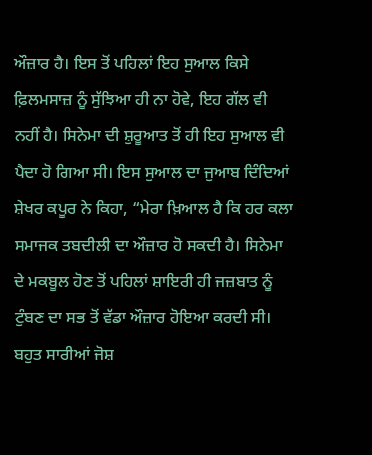ਔਜ਼ਾਰ ਹੈ। ਇਸ ਤੋਂ ਪਹਿਲਾਂ ਇਹ ਸੁਆਲ ਕਿਸੇ ਫ਼ਿਲਮਸਾਜ਼ ਨੂੰ ਸੁੱਝਿਆ ਹੀ ਨਾ ਹੋਵੇ, ਇਹ ਗੱਲ ਵੀ ਨਹੀਂ ਹੈ। ਸਿਨੇਮਾ ਦੀ ਸ਼ੁਰੂਆਤ ਤੋਂ ਹੀ ਇਹ ਸੁਆਲ ਵੀ ਪੈਦਾ ਹੋ ਗਿਆ ਸੀ। ਇਸ ਸੁਆਲ ਦਾ ਜੁਆਬ ਦਿੰਦਿਆਂ ਸ਼ੇਖਰ ਕਪੂਰ ਨੇ ਕਿਹਾ, “ਮੇਰਾ ਖ਼ਿਆਲ ਹੈ ਕਿ ਹਰ ਕਲਾ ਸਮਾਜਕ ਤਬਦੀਲੀ ਦਾ ਔਜ਼ਾਰ ਹੋ ਸਕਦੀ ਹੈ। ਸਿਨੇਮਾ ਦੇ ਮਕਬੂਲ ਹੋਣ ਤੋਂ ਪਹਿਲਾਂ ਸ਼ਾਇਰੀ ਹੀ ਜਜ਼ਬਾਤ ਨੂੰ ਟੁੰਬਣ ਦਾ ਸਭ ਤੋਂ ਵੱਡਾ ਔਜ਼ਾਰ ਹੋਇਆ ਕਰਦੀ ਸੀ। ਬਹੁਤ ਸਾਰੀਆਂ ਜੋਸ਼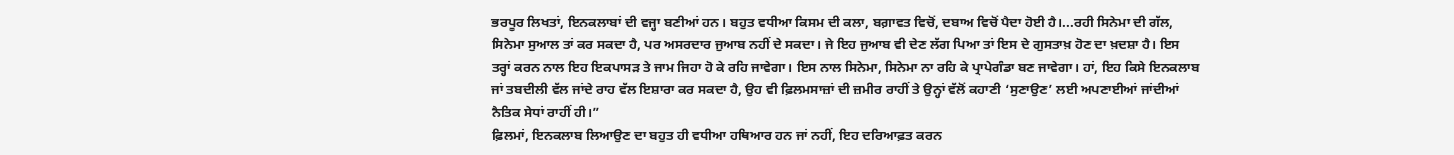ਭਰਪੂਰ ਲਿਖਤਾਂ, ਇਨਕਲਾਬਾਂ ਦੀ ਵਜ੍ਹਾ ਬਣੀਆਂ ਹਨ। ਬਹੁਤ ਵਧੀਆ ਕਿਸਮ ਦੀ ਕਲਾ, ਬਗ਼ਾਵਤ ਵਿਚੋਂ, ਦਬਾਅ ਵਿਚੋਂ ਪੈਦਾ ਹੋਈ ਹੈ।...ਰਹੀ ਸਿਨੇਮਾ ਦੀ ਗੱਲ, ਸਿਨੇਮਾ ਸੁਆਲ ਤਾਂ ਕਰ ਸਕਦਾ ਹੈ, ਪਰ ਅਸਰਦਾਰ ਜੁਆਬ ਨਹੀਂ ਦੇ ਸਕਦਾ। ਜੇ ਇਹ ਜੁਆਬ ਵੀ ਦੇਣ ਲੱਗ ਪਿਆ ਤਾਂ ਇਸ ਦੇ ਗੁਸਤਾਖ਼ ਹੋਣ ਦਾ ਖ਼ਦਸ਼ਾ ਹੈ। ਇਸ ਤਰ੍ਹਾਂ ਕਰਨ ਨਾਲ ਇਹ ਇਕਪਾਸੜ ਤੇ ਜਾਮ ਜਿਹਾ ਹੋ ਕੇ ਰਹਿ ਜਾਵੇਗਾ। ਇਸ ਨਾਲ ਸਿਨੇਮਾ, ਸਿਨੇਮਾ ਨਾ ਰਹਿ ਕੇ ਪ੍ਰਾਪੇਗੰਡਾ ਬਣ ਜਾਵੇਗਾ। ਹਾਂ, ਇਹ ਕਿਸੇ ਇਨਕਲਾਬ ਜਾਂ ਤਬਦੀਲੀ ਵੱਲ ਜਾਂਦੇ ਰਾਹ ਵੱਲ ਇਸ਼ਾਰਾ ਕਰ ਸਕਦਾ ਹੈ, ਉਹ ਵੀ ਫ਼ਿਲਮਸਾਜ਼ਾਂ ਦੀ ਜ਼ਮੀਰ ਰਾਹੀਂ ਤੇ ਉਨ੍ਹਾਂ ਵੱਲੋਂ ਕਹਾਣੀ ‘ਸੁਣਾਉਣ’ ਲਈ ਅਪਣਾਈਆਂ ਜਾਂਦੀਆਂ ਨੈਤਿਕ ਸੇਧਾਂ ਰਾਹੀਂ ਹੀ।”
ਫ਼ਿਲਮਾਂ, ਇਨਕਲਾਬ ਲਿਆਉਣ ਦਾ ਬਹੁਤ ਹੀ ਵਧੀਆ ਹਥਿਆਰ ਹਨ ਜਾਂ ਨਹੀਂ, ਇਹ ਦਰਿਆਫ਼ਤ ਕਰਨ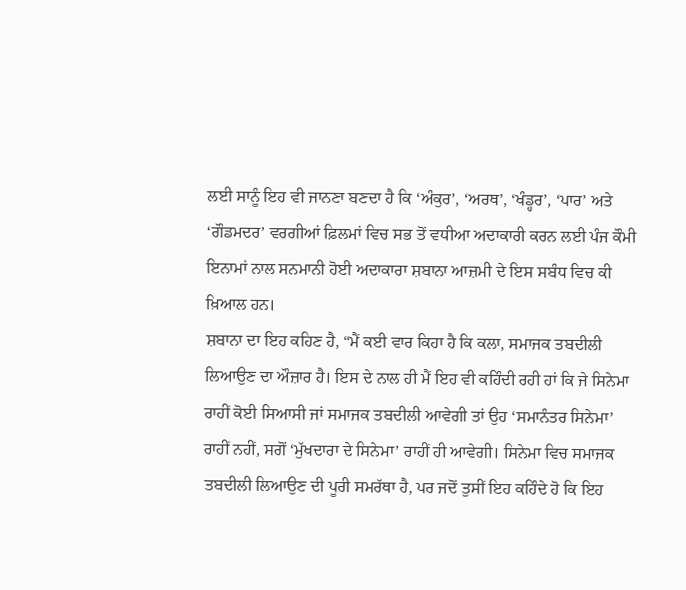ਲਈ ਸਾਨੂੰ ਇਹ ਵੀ ਜਾਨਣਾ ਬਣਦਾ ਹੈ ਕਿ ‘ਅੰਕੁਰ’, ‘ਅਰਥ’, ‘ਖੰਡ੍ਹਰ’, ‘ਪਾਰ’ ਅਤੇ ‘ਗੌਡਮਦਰ’ ਵਰਗੀਆਂ ਫ਼ਿਲਮਾਂ ਵਿਚ ਸਭ ਤੋਂ ਵਧੀਆ ਅਦਾਕਾਰੀ ਕਰਨ ਲਈ ਪੰਜ ਕੌਮੀ ਇਨਾਮਾਂ ਨਾਲ ਸਨਮਾਨੀ ਹੋਈ ਅਦਾਕਾਰਾ ਸ਼ਬਾਨਾ ਆਜ਼ਮੀ ਦੇ ਇਸ ਸਬੰਧ ਵਿਚ ਕੀ ਖ਼ਿਆਲ ਹਨ।
ਸ਼ਬਾਨਾ ਦਾ ਇਹ ਕਹਿਣ ਹੈ, “ਮੈਂ ਕਈ ਵਾਰ ਕਿਹਾ ਹੈ ਕਿ ਕਲਾ, ਸਮਾਜਕ ਤਬਦੀਲੀ ਲਿਆਉਣ ਦਾ ਔਜ਼ਾਰ ਹੈ। ਇਸ ਦੇ ਨਾਲ ਹੀ ਮੈਂ ਇਹ ਵੀ ਕਹਿੰਦੀ ਰਹੀ ਹਾਂ ਕਿ ਜੇ ਸਿਨੇਮਾ ਰਾਹੀਂ ਕੋਈ ਸਿਆਸੀ ਜਾਂ ਸਮਾਜਕ ਤਬਦੀਲੀ ਆਵੇਗੀ ਤਾਂ ਉਹ ‘ਸਮਾਨੰਤਰ ਸਿਨੇਮਾ’ ਰਾਹੀਂ ਨਹੀਂ, ਸਗੋਂ ‘ਮੁੱਖਦਾਰਾ ਦੇ ਸਿਨੇਮਾ’ ਰਾਹੀਂ ਹੀ ਆਵੇਗੀ। ਸਿਨੇਮਾ ਵਿਚ ਸਮਾਜਕ ਤਬਦੀਲੀ ਲਿਆਉਣ ਦੀ ਪੂਰੀ ਸਮਰੱਥਾ ਹੈ, ਪਰ ਜਦੋਂ ਤੁਸੀਂ ਇਹ ਕਹਿੰਦੇ ਹੋ ਕਿ ਇਹ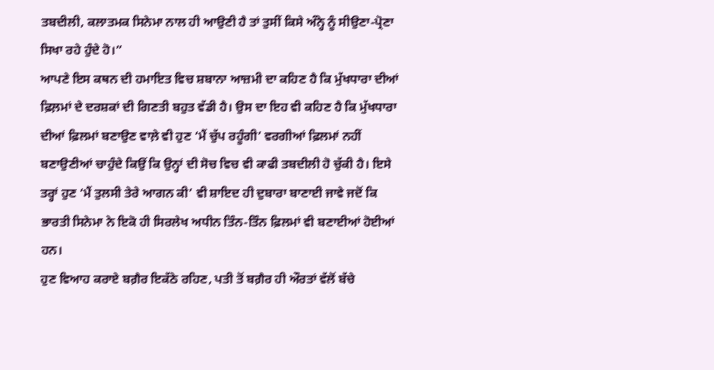ਤਬਦੀਲੀ, ਕਲਾਤਮਕ ਸਿਨੇਮਾ ਨਾਲ ਹੀ ਆਉਣੀ ਹੈ ਤਾਂ ਤੁਸੀਂ ਕਿਸੇ ਅੰਨ੍ਹੇ ਨੂੰ ਸੀਉਣਾ-ਪ੍ਰੋਣਾ ਸਿਖਾ ਰਹੇ ਹੁੰਦੇ ਹੋ।”
ਆਪਣੇ ਇਸ ਕਥਨ ਦੀ ਹਮਾਇਤ ਵਿਚ ਸ਼ਬਾਨਾ ਆਜ਼ਮੀ ਦਾ ਕਹਿਣ ਹੈ ਕਿ ਮੁੱਖਧਾਰਾ ਦੀਆਂ ਫ਼ਿਲ਼ਮਾਂ ਦੇ ਦਰਸ਼ਕਾਂ ਦੀ ਗਿਣਤੀ ਬਹੁਤ ਵੱਡੀ ਹੈ। ਉਸ ਦਾ ਇਹ ਵੀ ਕਹਿਣ ਹੈ ਕਿ ਮੁੱਖਧਾਰਾ ਦੀਆਂ ਫ਼ਿਲਮਾਂ ਬਣਾਉਣ ਵਾਲ਼ੇ ਵੀ ਹੁਣ ‘ਮੈਂ ਚੁੱਪ ਰਹੂੰਗੀ’ ਵਰਗੀਆਂ ਫ਼ਿਲਮਾਂ ਨਹੀਂ ਬਣਾਉਣੀਆਂ ਚਾਹੁੰਦੇ ਕਿਉਂ ਕਿ ਉਨ੍ਹਾਂ ਦੀ ਸੋਚ ਵਿਚ ਵੀ ਕਾਫੀ ਤਬਦੀਲੀ ਹੋ ਚੁੱਕੀ ਹੈ। ਇਸੇ ਤਰ੍ਹਾਂ ਹੁਣ ‘ਮੈਂ ਤੁਲਸੀ ਤੇਰੇ ਆਗਨ ਕੀ’ ਵੀ ਸ਼ਾਇਦ ਹੀ ਦੁਬਾਰਾ ਬਾਣਾਈ ਜਾਵੇ ਜਦੋਂ ਕਿ ਭਾਰਤੀ ਸਿਨੇਮਾ ਨੇ ਇਕੋ ਹੀ ਸਿਰਲੇਖ ਅਧੀਨ ਤਿੰਨ-ਤਿੰਨ ਫ਼ਿਲਮਾਂ ਵੀ ਬਣਾਈਆਂ ਹੋਈਆਂ ਹਨ।
ਹੁਣ ਵਿਆਹ ਕਰਾਏ ਬਗ਼ੈਰ ਇਕੱਠੇ ਰਹਿਣ, ਪਤੀ ਤੋਂ ਬਗ਼ੈਰ ਹੀ ਔਰਤਾਂ ਵੱਲੋਂ ਬੱਚੇ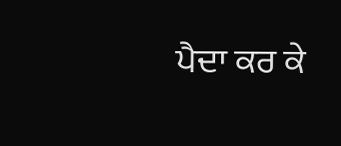ਪੈਦਾ ਕਰ ਕੇ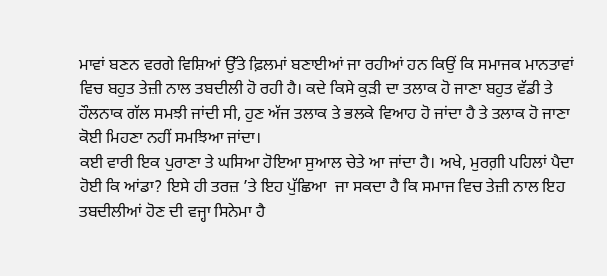ਮਾਵਾਂ ਬਣਨ ਵਰਗੇ ਵਿਸ਼ਿਆਂ ਉੱਤੇ ਫ਼ਿਲਮਾਂ ਬਣਾਈਆਂ ਜਾ ਰਹੀਆਂ ਹਨ ਕਿਉਂ ਕਿ ਸਮਾਜਕ ਮਾਨਤਾਵਾਂ ਵਿਚ ਬਹੁਤ ਤੇਜ਼ੀ ਨਾਲ ਤਬਦੀਲੀ ਹੋ ਰਹੀ ਹੈ। ਕਦੇ ਕਿਸੇ ਕੁੜੀ ਦਾ ਤਲਾਕ ਹੋ ਜਾਣਾ ਬਹੁਤ ਵੱਡੀ ਤੇ ਹੌਲਨਾਕ ਗੱਲ ਸਮਝੀ ਜਾਂਦੀ ਸੀ, ਹੁਣ ਅੱਜ ਤਲਾਕ ਤੇ ਭਲਕੇ ਵਿਆਹ ਹੋ ਜਾਂਦਾ ਹੈ ਤੇ ਤਲਾਕ ਹੋ ਜਾਣਾ ਕੋਈ ਮਿਹਣਾ ਨਹੀਂ ਸਮਝਿਆ ਜਾਂਦਾ।
ਕਈ ਵਾਰੀ ਇਕ ਪੁਰਾਣਾ ਤੇ ਘਸਿਆ ਹੋਇਆ ਸੁਆਲ ਚੇਤੇ ਆ ਜਾਂਦਾ ਹੈ। ਅਖੇ, ਮੁਰਗ਼ੀ ਪਹਿਲਾਂ ਪੈਦਾ ਹੋਈ ਕਿ ਆਂਡਾ? ਇਸੇ ਹੀ ਤਰਜ਼ ’ਤੇ ਇਹ ਪੁੱਛਿਆ  ਜਾ ਸਕਦਾ ਹੈ ਕਿ ਸਮਾਜ ਵਿਚ ਤੇਜ਼ੀ ਨਾਲ ਇਹ ਤਬਦੀਲੀਆਂ ਹੋਣ ਦੀ ਵਜ੍ਹਾ ਸਿਨੇਮਾ ਹੈ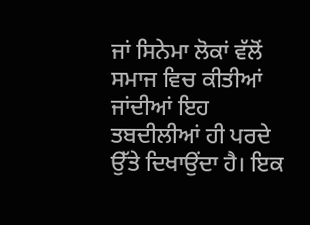ਜਾਂ ਸਿਨੇਮਾ ਲੋਕਾਂ ਵੱਲੋਂ ਸਮਾਜ ਵਿਚ ਕੀਤੀਆਂ ਜਾਂਦੀਆਂ ਇਹ ਤਬਦੀਲੀਆਂ ਹੀ ਪਰਦੇ ਉੱਤੇ ਦਿਖਾਉਂਦਾ ਹੈ। ਇਕ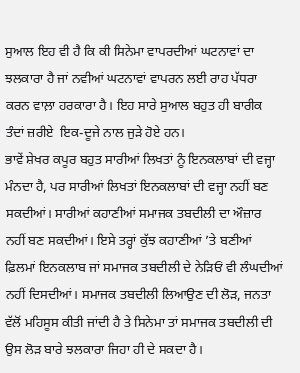ਸੁਆਲ ਇਹ ਵੀ ਹੈ ਕਿ ਕੀ ਸਿਨੇਮਾ ਵਾਪਰਦੀਆਂ ਘਟਨਾਵਾਂ ਦਾ ਝਲਕਾਰਾ ਹੈ ਜਾਂ ਨਵੀਆਂ ਘਟਨਾਵਾਂ ਵਾਪਰਨ ਲਈ ਰਾਹ ਪੱਧਰਾ ਕਰਨ ਵਾਲ਼ਾ ਹਰਕਾਰਾ ਹੈ। ਇਹ ਸਾਰੇ ਸੁਆਲ ਬਹੁਤ ਹੀ ਬਾਰੀਕ ਤੰਦਾਂ ਜ਼ਰੀਏ  ਇਕ-ਦੂਜੇ ਨਾਲ ਜੁੜੇ ਹੋਏ ਹਨ।
ਭਾਵੇਂ ਸ਼ੇਖਰ ਕਪੂਰ ਬਹੁਤ ਸਾਰੀਆਂ ਲਿਖਤਾਂ ਨੂੰ ਇਨਕਲਾਬਾਂ ਦੀ ਵਜ੍ਹਾ ਮੰਨਦਾ ਹੈ, ਪਰ ਸਾਰੀਆਂ ਲਿਖਤਾਂ ਇਨਕਲਾਬਾਂ ਦੀ ਵਜ੍ਹਾ ਨਹੀਂ ਬਣ ਸਕਦੀਆਂ। ਸਾਰੀਆਂ ਕਹਾਣੀਆਂ ਸਮਾਜਕ ਤਬਦੀਲੀ ਦਾ ਔਜ਼ਾਰ ਨਹੀਂ ਬਣ ਸਕਦੀਆਂ। ਇਸੇ ਤਰ੍ਹਾਂ ਕੁੱਝ ਕਹਾਣੀਆਂ ’ਤੇ ਬਣੀਆਂ ਫ਼ਿਲਮਾਂ ਇਨਕਲਾਬ ਜਾਂ ਸਮਾਜਕ ਤਬਦੀਲੀ ਦੇ ਨੇੜਿਓਂ ਵੀ ਲੰਘਦੀਆਂ ਨਹੀਂ ਦਿਸਦੀਆਂ। ਸਮਾਜਕ ਤਬਦੀਲੀ ਲਿਆਉਣ ਦੀ ਲੋੜ, ਜਨਤਾ ਵੱਲੋਂ ਮਹਿਸੂਸ ਕੀਤੀ ਜਾਂਦੀ ਹੈ ਤੇ ਸਿਨੇਮਾ ਤਾਂ ਸਮਾਜਕ ਤਬਦੀਲੀ ਦੀ ਉਸ ਲੋੜ ਬਾਰੇ ਝਲਕਾਰਾ ਜਿਹਾ ਹੀ ਦੇ ਸਕਦਾ ਹੈ।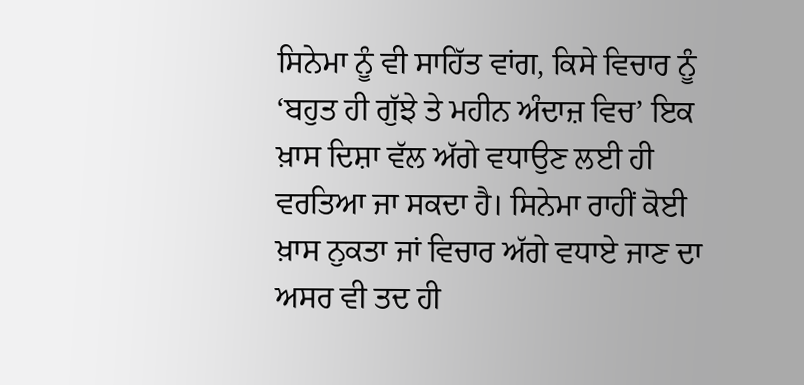ਸਿਨੇਮਾ ਨੂੰ ਵੀ ਸਾਹਿੱਤ ਵਾਂਗ, ਕਿਸੇ ਵਿਚਾਰ ਨੂੰ ‘ਬਹੁਤ ਹੀ ਗੁੱਝੇ ਤੇ ਮਹੀਨ ਅੰਦਾਜ਼ ਵਿਚ’ ਇਕ ਖ਼ਾਸ ਦਿਸ਼ਾ ਵੱਲ ਅੱਗੇ ਵਧਾਉਣ ਲਈ ਹੀ ਵਰਤਿਆ ਜਾ ਸਕਦਾ ਹੈ। ਸਿਨੇਮਾ ਰਾਹੀਂ ਕੋਈ ਖ਼ਾਸ ਨੁਕਤਾ ਜਾਂ ਵਿਚਾਰ ਅੱਗੇ ਵਧਾਏ ਜਾਣ ਦਾ ਅਸਰ ਵੀ ਤਦ ਹੀ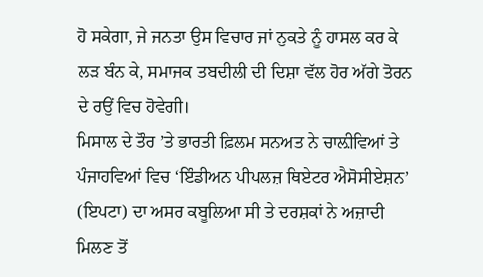ਹੋ ਸਕੇਗਾ, ਜੇ ਜਨਤਾ ਉਸ ਵਿਚਾਰ ਜਾਂ ਨੁਕਤੇ ਨੂੰ ਹਾਸਲ ਕਰ ਕੇ ਲੜ ਬੰਨ ਕੇ, ਸਮਾਜਕ ਤਬਦੀਲੀ ਦੀ ਦਿਸ਼ਾ ਵੱਲ ਹੋਰ ਅੱਗੇ ਤੋਰਨ ਦੇ ਰਉਂ ਵਿਚ ਹੋਵੇਗੀ।
ਮਿਸਾਲ ਦੇ ਤੌਰ ’ਤੇ ਭਾਰਤੀ ਫ਼ਿਲਮ ਸਨਅਤ ਨੇ ਚਾਲ਼ੀਵਿਆਂ ਤੇ ਪੰਜਾਹਵਿਆਂ ਵਿਚ ‘ਇੰਡੀਅਨ ਪੀਪਲਜ਼ ਥਿਏਟਰ ਐਸੋਸੀਏਸ਼ਨ’ (ਇਪਟਾ) ਦਾ ਅਸਰ ਕਬੂਲਿਆ ਸੀ ਤੇ ਦਰਸ਼ਕਾਂ ਨੇ ਅਜ਼ਾਦੀ ਮਿਲਣ ਤੋਂ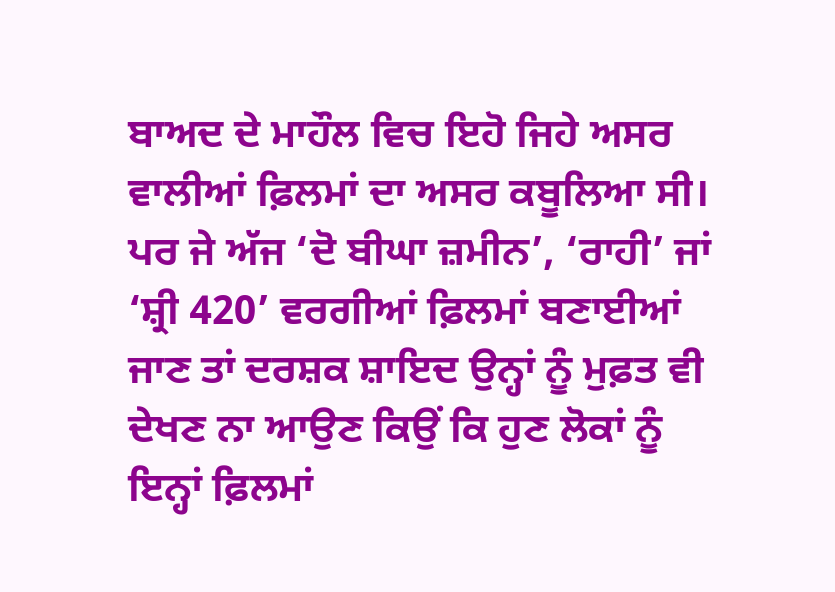ਬਾਅਦ ਦੇ ਮਾਹੌਲ ਵਿਚ ਇਹੋ ਜਿਹੇ ਅਸਰ ਵਾਲੀਆਂ ਫ਼ਿਲਮਾਂ ਦਾ ਅਸਰ ਕਬੂਲਿਆ ਸੀ। ਪਰ ਜੇ ਅੱਜ ‘ਦੋ ਬੀਘਾ ਜ਼ਮੀਨ’, ‘ਰਾਹੀ’ ਜਾਂ  ‘ਸ਼੍ਰੀ 420’ ਵਰਗੀਆਂ ਫ਼ਿਲਮਾਂ ਬਣਾਈਆਂ ਜਾਣ ਤਾਂ ਦਰਸ਼ਕ ਸ਼ਾਇਦ ਉਨ੍ਹਾਂ ਨੂੰ ਮੁਫ਼ਤ ਵੀ ਦੇਖਣ ਨਾ ਆਉਣ ਕਿਉਂ ਕਿ ਹੁਣ ਲੋਕਾਂ ਨੂੰ ਇਨ੍ਹਾਂ ਫ਼ਿਲਮਾਂ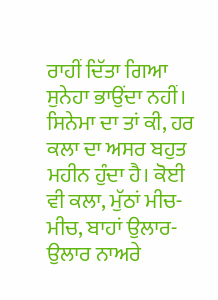ਰਾਹੀਂ ਦਿੱਤਾ ਗਿਆ ਸੁਨੇਹਾ ਭਾਉਂਦਾ ਨਹੀਂ।
ਸਿਨੇਮਾ ਦਾ ਤਾਂ ਕੀ, ਹਰ ਕਲਾ ਦਾ ਅਸਰ ਬਹੁਤ ਮਹੀਨ ਹੁੰਦਾ ਹੈ। ਕੋਈ ਵੀ ਕਲਾ, ਮੁੱਠਾਂ ਮੀਚ-ਮੀਚ, ਬਾਹਾਂ ਉਲਾਰ-ਉਲਾਰ ਨਾਅਰੇ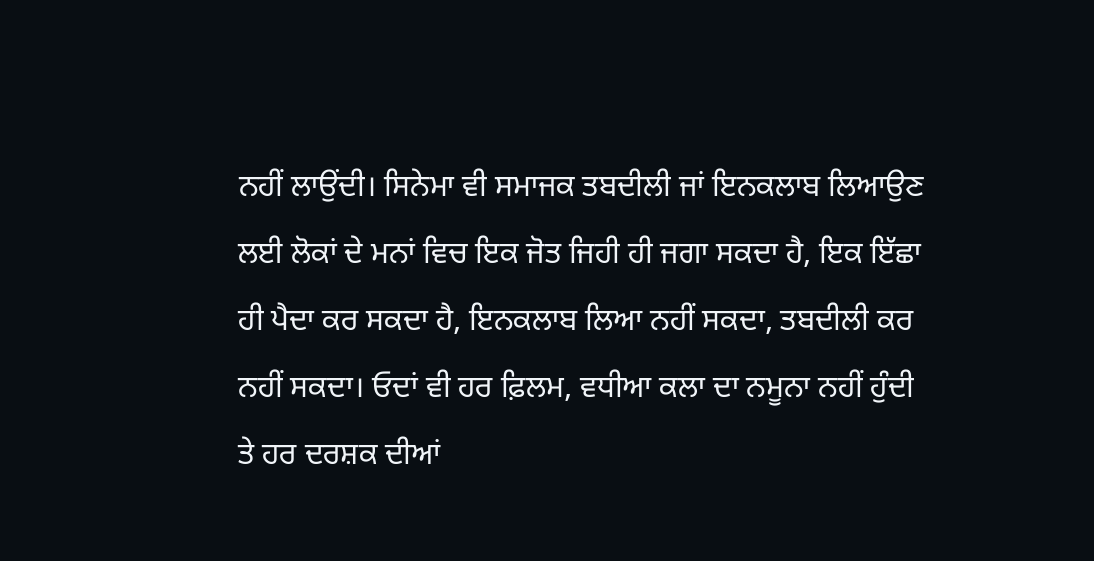ਨਹੀਂ ਲਾਉਂਦੀ। ਸਿਨੇਮਾ ਵੀ ਸਮਾਜਕ ਤਬਦੀਲੀ ਜਾਂ ਇਨਕਲਾਬ ਲਿਆਉਣ ਲਈ ਲੋਕਾਂ ਦੇ ਮਨਾਂ ਵਿਚ ਇਕ ਜੋਤ ਜਿਹੀ ਹੀ ਜਗਾ ਸਕਦਾ ਹੈ, ਇਕ ਇੱਛਾ ਹੀ ਪੈਦਾ ਕਰ ਸਕਦਾ ਹੈ, ਇਨਕਲਾਬ ਲਿਆ ਨਹੀਂ ਸਕਦਾ, ਤਬਦੀਲੀ ਕਰ ਨਹੀਂ ਸਕਦਾ। ਓਦਾਂ ਵੀ ਹਰ ਫ਼ਿਲਮ, ਵਧੀਆ ਕਲਾ ਦਾ ਨਮੂਨਾ ਨਹੀਂ ਹੁੰਦੀ ਤੇ ਹਰ ਦਰਸ਼ਕ ਦੀਆਂ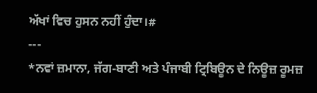ਅੱਖਾਂ ਵਿਚ ਹੁਸਨ ਨਹੀਂ ਹੁੰਦਾ।#
---
*ਨਵਾਂ ਜ਼ਮਾਨਾ, ਜੱਗ-ਬਾਣੀ ਅਤੇ ਪੰਜਾਬੀ ਟ੍ਰਿਬਿਊਨ ਦੇ ਨਿਊਜ਼ ਰੂਮਜ਼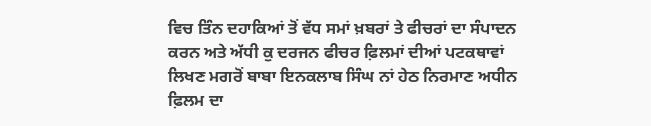ਵਿਚ ਤਿੰਨ ਦਹਾਕਿਆਂ ਤੋਂ ਵੱਧ ਸਮਾਂ ਖ਼ਬਰਾਂ ਤੇ ਫੀਚਰਾਂ ਦਾ ਸੰਪਾਦਨ ਕਰਨ ਅਤੇ ਅੱਧੀ ਕੁ ਦਰਜਨ ਫੀਚਰ ਫ਼ਿਲਮਾਂ ਦੀਆਂ ਪਟਕਥਾਵਾਂ ਲਿਖਣ ਮਗਰੋਂ ਬਾਬਾ ਇਨਕਲਾਬ ਸਿੰਘ ਨਾਂ ਹੇਠ ਨਿਰਮਾਣ ਅਧੀਨ ਫ਼ਿਲਮ ਦਾ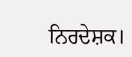ਨਿਰਦੇਸ਼ਕ।